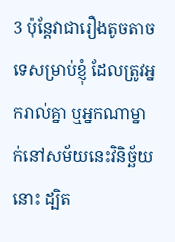3 ប៉ុន្ដែវាជារឿងតូចតាចទេសម្រាប់ខ្ញុំ ដែលត្រូវអ្នករាល់គ្នា ឬអ្នកណាម្នាក់នៅសម័យនេះវិនិច្ឆ័យនោះ ដ្បិត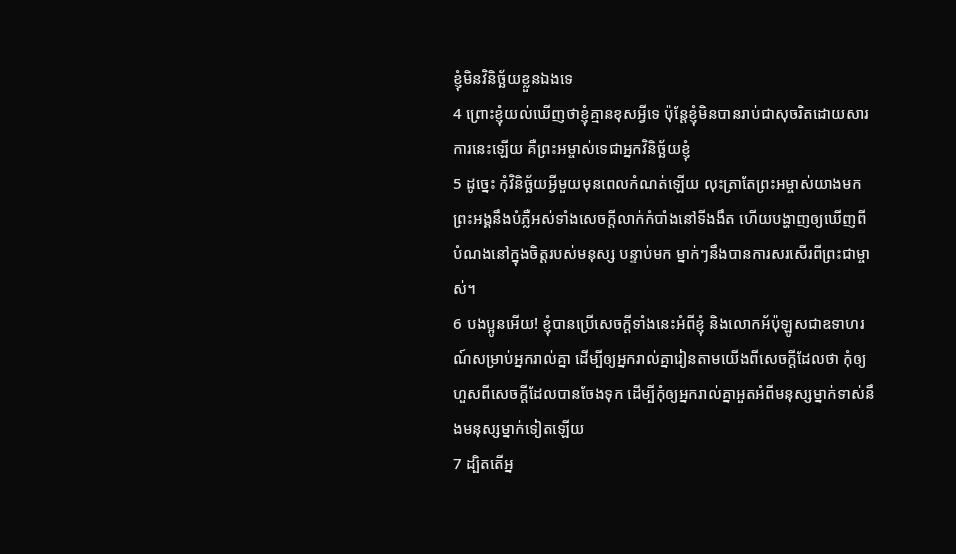ខ្ញុំមិនវិនិច្ឆ័យខ្លួនឯងទេ
4 ព្រោះខ្ញុំយល់ឃើញថាខ្ញុំគ្មានខុសអ្វីទេ ប៉ុន្ដែខ្ញុំមិនបានរាប់ជាសុចរិតដោយសារការនេះឡើយ គឺព្រះអម្ចាស់ទេជាអ្នកវិនិច្ឆ័យខ្ញុំ
5 ដូច្នេះ កុំវិនិច្ឆ័យអ្វីមួយមុនពេលកំណត់ឡើយ លុះត្រាតែព្រះអម្ចាស់យាងមក ព្រះអង្គនឹងបំភ្លឺអស់ទាំងសេចក្ដីលាក់កំបាំងនៅទីងងឹត ហើយបង្ហាញឲ្យឃើញពីបំណងនៅក្នុងចិត្ដរបស់មនុស្ស បន្ទាប់មក ម្នាក់ៗនឹងបានការសរសើរពីព្រះជាម្ចាស់។
6 បងប្អូនអើយ! ខ្ញុំបានប្រើសេចក្ដីទាំងនេះអំពីខ្ញុំ និងលោកអ័ប៉ុឡូសជាឧទាហរណ៍សម្រាប់អ្នករាល់គ្នា ដើម្បីឲ្យអ្នករាល់គ្នារៀនតាមយើងពីសេចក្ដីដែលថា កុំឲ្យហួសពីសេចក្ដីដែលបានចែងទុក ដើម្បីកុំឲ្យអ្នករាល់គ្នាអួតអំពីមនុស្សម្នាក់ទាស់នឹងមនុស្សម្នាក់ទៀតឡើយ
7 ដ្បិតតើអ្ន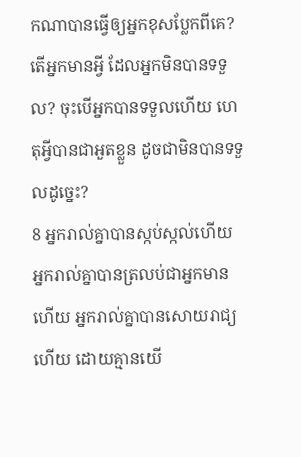កណាបានធ្វើឲ្យអ្នកខុសប្លែកពីគេ? តើអ្នកមានអ្វី ដែលអ្នកមិនបានទទួល? ចុះបើអ្នកបានទទួលហើយ ហេតុអ្វីបានជាអួតខ្លួន ដូចជាមិនបានទទួលដូច្នេះ?
8 អ្នករាល់គ្នាបានស្កប់ស្កល់ហើយ អ្នករាល់គ្នាបានត្រលប់ជាអ្នកមានហើយ អ្នករាល់គ្នាបានសោយរាជ្យហើយ ដោយគ្មានយើ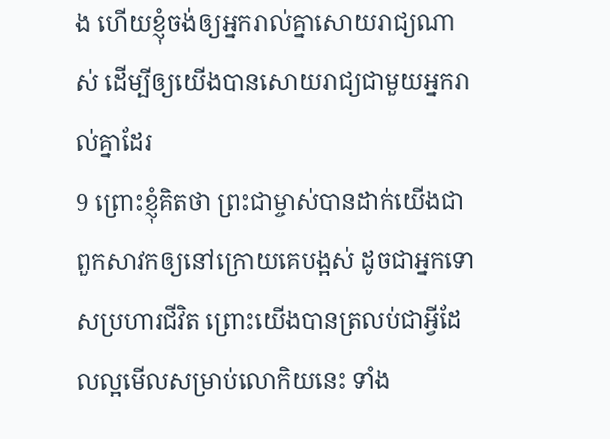ង ហើយខ្ញុំចង់ឲ្យអ្នករាល់គ្នាសោយរាជ្យណាស់ ដើម្បីឲ្យយើងបានសោយរាជ្យជាមួយអ្នករាល់គ្នាដែរ
9 ព្រោះខ្ញុំគិតថា ព្រះជាម្ចាស់បានដាក់យើងជាពួកសាវកឲ្យនៅក្រោយគេបង្អស់ ដូចជាអ្នកទោសប្រហារជីវិត ព្រោះយើងបានត្រលប់ជាអ្វីដែលល្អមើលសម្រាប់លោកិយនេះ ទាំង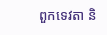ពួកទេវតា និ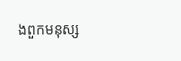ងពួកមនុស្ស